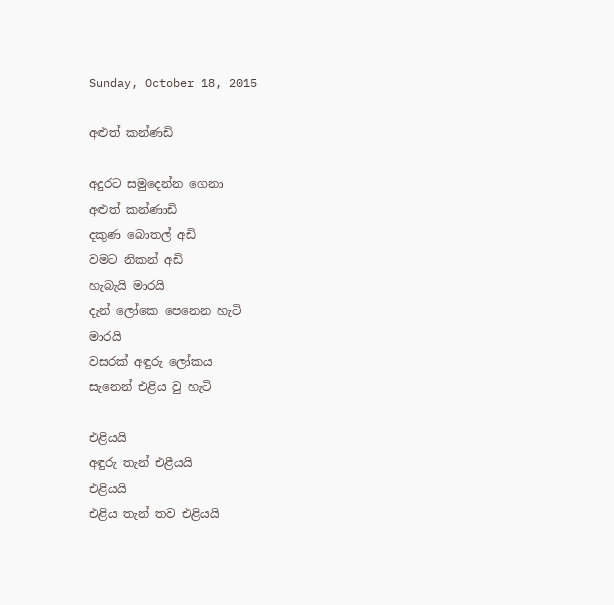Sunday, October 18, 2015

අළුත් කන්ණඩි

අදුරට සමුදෙන්න ගෙනා
අළුත් කන්ණාඩි
දකුණ බොතල් අඩි
වමට නිකන් අඩි
හැබැයි මාරයි
දැන් ලෝකෙ පෙනෙන හැටි
මාරයි
වසරක් අඳුරු ලෝකය
සැනෙන් එළිය වු හැටි

එළියයි
අඳුරු තැන් එළීයයි
එළියයි
එළිය තැන් තව එළියයි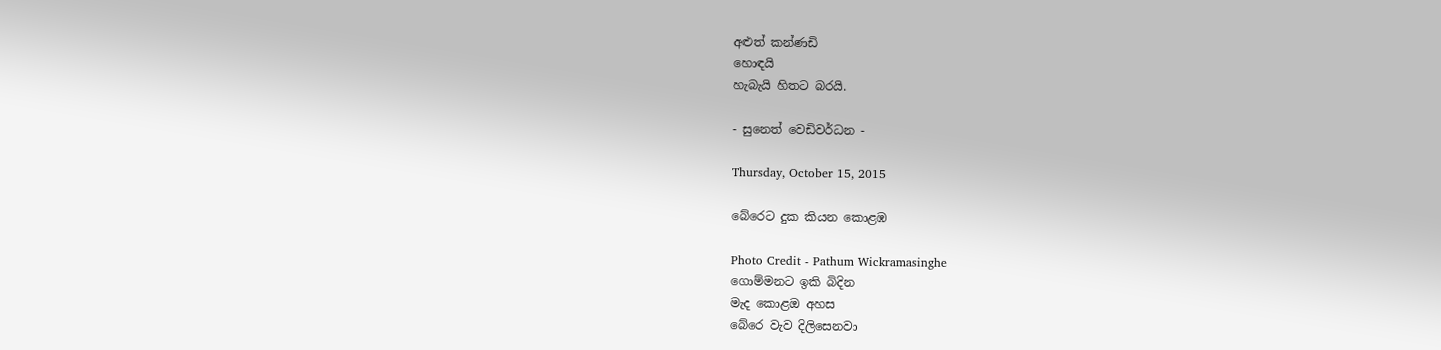අළුත් කන්ණඩි
හොඳයි
හැබැයි හිතට බරයි.

- සුනෙත් වෙඩිවර්ධන -

Thursday, October 15, 2015

බේරෙට දුක කියන කොළඹ

Photo Credit - Pathum Wickramasinghe
ගොම්මනට ඉකි බිදින
මැද කොළඔ අහස
බේරෙ වැව දිලිසෙනවා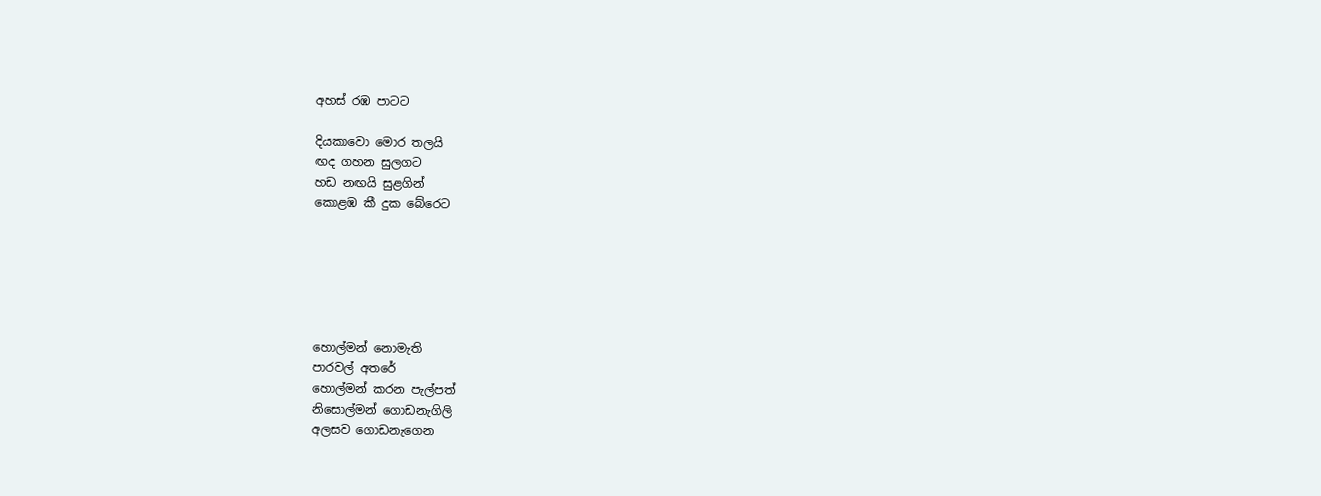අහස් රඹ පාටට

දියකාවො මොර තලයි
ඟද ගහන සුලගට
හඩ නඟයි සුළගින්
කොළඹ කී දුක බේරෙට






හොල්මන් නොමැති
පාරවල් අතරේ
හොල්මන් කරන පැල්පත්
නිසොල්මන් ගොඩනැගිලි
අලසව ගොඩනැගෙන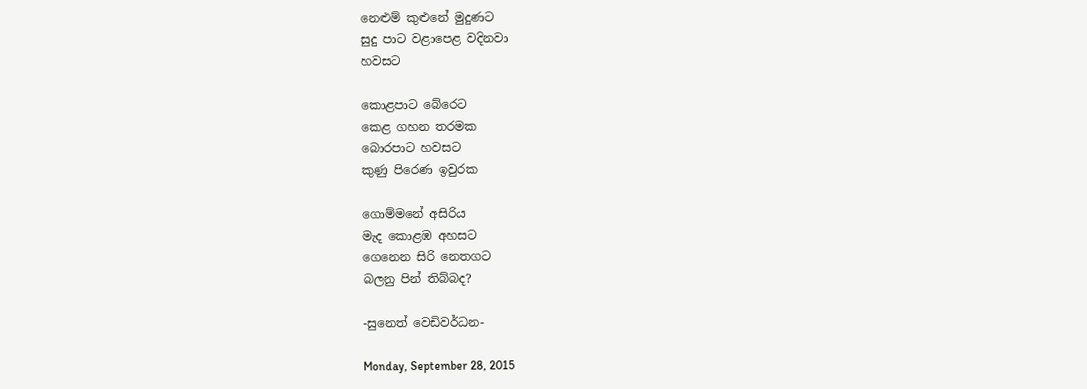නෙළුම් කුළුනේ මුදුණට
සුදු පාට වළාපෙළ වදිනවා
හවසට

කොළපාට බේරෙට
කෙළ ගහන තරමක
බොරපාට හවසට
කුණු පිරෙණ ඉවුරක

ගොම්මනේ අසිරිය
මැද කොළඹ අහසට
ගෙනෙන සිරි නෙතගට
බලනු පින් තිබ්බද?

-සුනෙත් වෙඩිවර්ධන-

Monday, September 28, 2015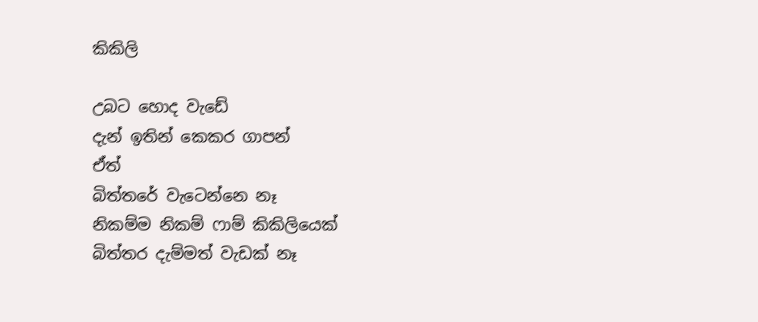කිකිලි

උබට හොද වැඩේ
දැන් ඉතින් කෙකර ගාපන්
ඒත්
බිත්තරේ වැටෙන්නෙ නෑ
නිකම්ම නිකම් ෆාම් කිකිලියෙක්
බිත්තර දැම්මත් වැඩක් නෑ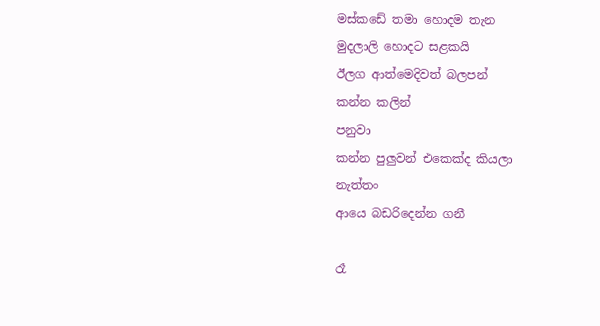මස්කඩේ තමා හොදම තැන
මුදලාලි හොදට සළකයි
ඊලග ආත්මෙදිවත් බලපන්
කන්න කලින්
පනුවා
කන්න පුලුවන් එකෙක්ද කියලා
නැත්තං
ආයෙ බඩරිදෙන්න ගනී

රෑ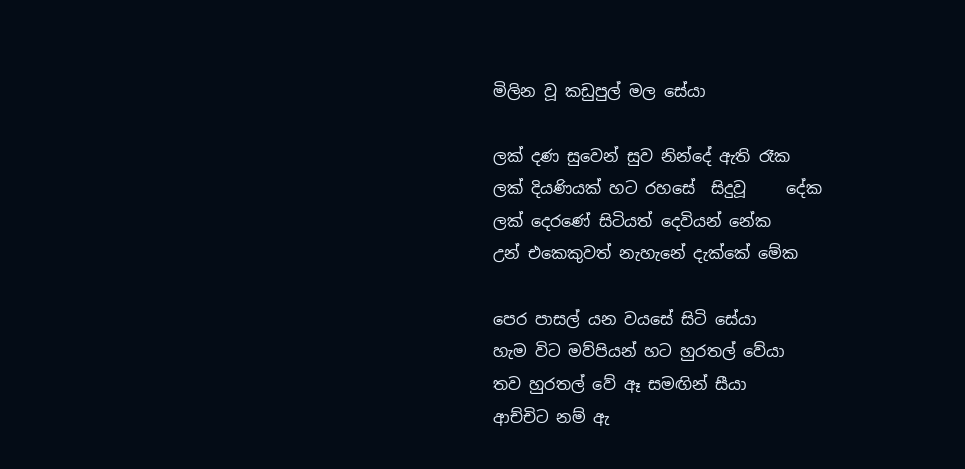මිලින වූ කඩුපුල් මල සේයා

ලක් දණ සුවෙන් සුව නින්දේ ඇති රෑක
ලක් දියණියක් හට රහසේ  සිදුවූ     දේක
ලක් දෙරණේ සිටියත් දෙවියන් නේක
උන් එකෙකුවත් නැහැනේ දැක්කේ මේක

පෙර පාසල් යන වයසේ සිටි සේයා
හැම විට මව්පියන් හට හුරතල් වේයා
තව හුරතල් වේ ඈ සමඟින් සීයා
ආච්චිට නම් ඇ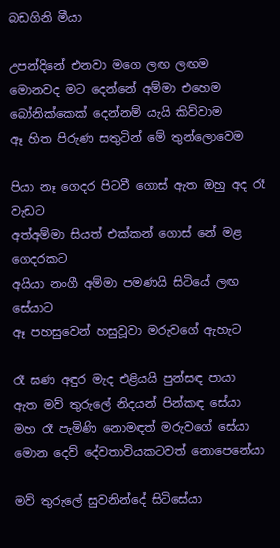බඩගිනි මීයා

උපන්දිනේ එනවා මගෙ ලඟ ලඟම
මොනවද මට දෙන්නේ අම්මා එහෙම
බෝනික්කෙක් දෙන්නම් යැයි කිව්වාම
ඈ හිත පිරුණ සතුටින් මේ තුන්ලොවෙම

පියා නෑ ගෙදර පිටවී ගොස් ඇත ඔහු අද රෑ වැඩට
අත්අම්මා සියත් එක්කන් ගොස් නේ මළ ගෙදරකට
අයියා නංගී අම්මා පමණයි සිටියේ ලඟ සේයාට
ඈ පහසුවෙන් හසුවූවා මරුවගේ ඇහැට

රෑ ඝණ අඳුර මැද එළියයි පුන්සඳ පායා
ඇත මව් තුරුලේ නිදයන් පින්කඳ සේයා
මහ රෑ පැමිණි නොමඳත් මරුවගේ සේයා
මොන දෙව් දේවතාවියකටවත් නොපෙනේයා

මව් තුරුලේ සුවනින්දේ සිටිසේයා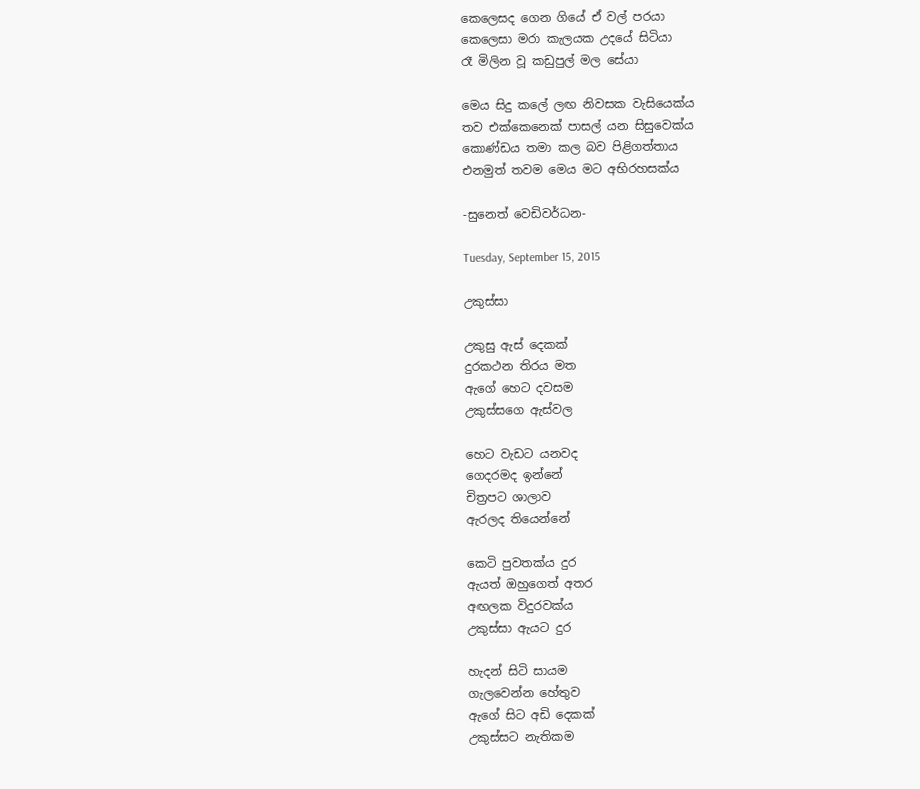කෙලෙසද ගෙන ගියේ ඒ වල් පරයා
කෙලෙසා මරා කැලයක උදයේ සිටියා
රෑ මිලින වූ කඩුපුල් මල සේයා

මෙය සිදු කලේ ලඟ නිවසක වැසියෙක්ය
තව එක්කෙනෙක් පාසල් යන සිසුවෙක්ය
කොණ්ඩය තමා කල බව පිළිගත්තාය
එනමුත් තවම මෙය මට අභිරහසක්ය

-සුනෙත් වෙඩිවර්ධන-

Tuesday, September 15, 2015

උකුස්සා

උකුසු ඇස් දෙකක්
දුරකථන තිරය මත
ඇගේ හෙට දවසම
උකුස්සගෙ ඇස්වල

හෙට වැඩට යනවද
ගෙදරමද ඉන්නේ
චිත්‍රපට ශාලාව
ඇරලද තියෙන්නේ

කෙටි පුවතක්ය දුර
ඇයත් ඔහුගෙත් අතර
අඟලක විදුරවක්ය
උකුස්සා ඇයට දුර

හැදන් සිටි සායම
ගැලවෙන්න හේතුව
ඇගේ සිට අඩි දෙකක්
උකුස්සට නැතිකම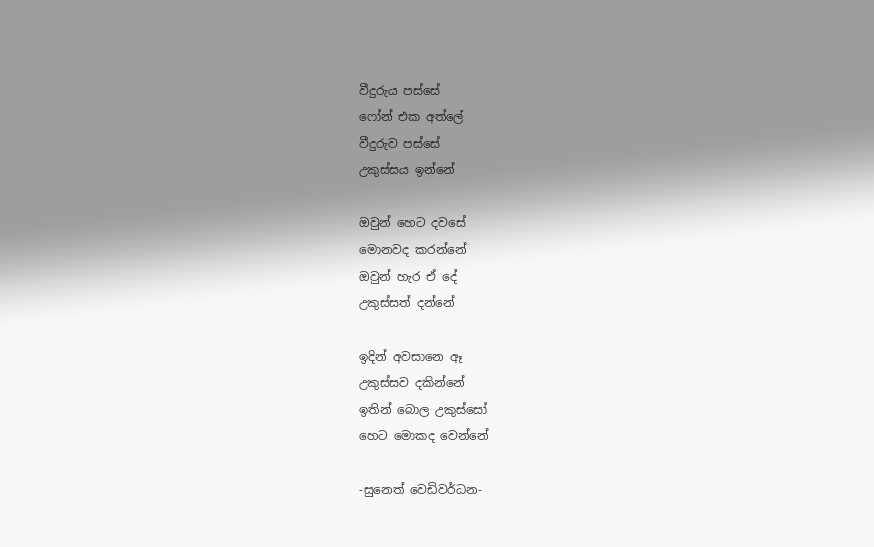වීදුරුය පස්සේ
ෆෝන් එක අත්ලේ
වීදුරුව පස්සේ
උකුස්සය ඉන්නේ

ඔවුන් හෙට දවසේ
මොනවද කරන්නේ
ඔවුන් හැර ඒ දේ
උකුස්සත් දන්නේ

ඉදින් අවසානෙ ඈ
උකුස්සව දකින්නේ
ඉතින් බොල උකුස්සෝ
හෙට මොකද වෙන්නේ

-සුනෙත් වෙඩිවර්ධන-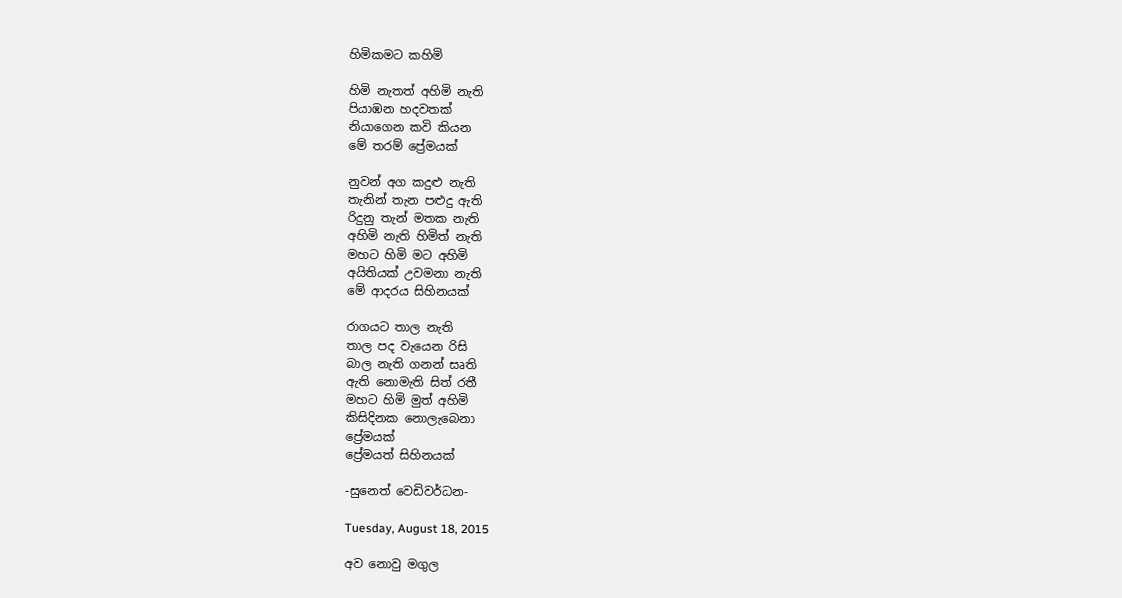හිමිකමට කහිමි

හිමි නැතත් අහිමි නැති
පියාඹන හදවතක්
නියාගෙන කවි කියන
මේ තරම් ප්‍රේමයක්

නුවන් අග කදුළු නැති
තැනින් තැන පළුදු ඇති
රිදුනු තැන් මතක නැති
අහිමි නැති හිමිත් නැති
මහට හිමි මට අහිමි
අයිතියක් උවමනා නැති
මේ ආදරය සිහිනයක්

රාගයට තාල නැති
තාල පද වැයෙන රිසි
බාල නැති ගනන් සෘති
ඇති නොමැති සිත් රතී
මහට හිමි මුත් අහිමි
කිසිදිනක නොලැබෙනා
ප්‍රේමයක්
ප්‍රේමයත් සිහිනයක්

-සුනෙත් වෙඩිවර්ධන-

Tuesday, August 18, 2015

අව නොවු මගුල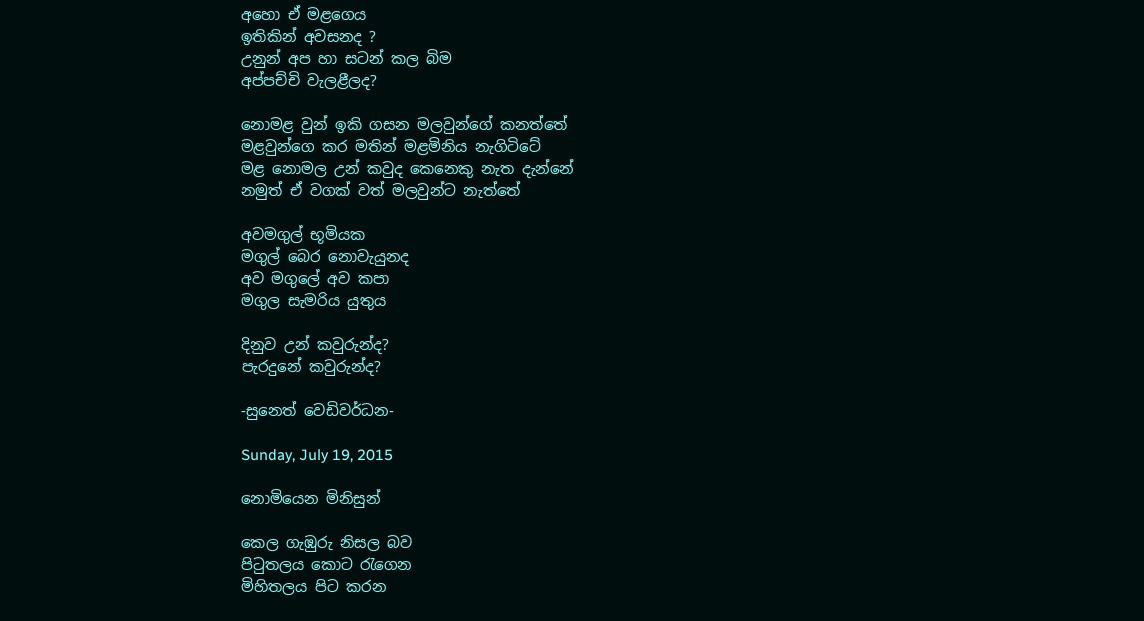අහො ඒ මළගෙය
ඉතිකින් අවසනද ?
උනුන් අප හා සටන් කල බිම
අප්පච්චි වැලළීලද?

නොමළ වුන් ඉකි ගසන මලවුන්ගේ කනත්තේ
මළවුන්ගෙ කර මතින් මළමිනිය නැගිටිටේ
මළ නොමල උන් කවුද කෙනෙකු නැත දැන්නේ
නමුත් ඒ වගක් වත් මලවුන්ට නැත්තේ

අවමගුල් භූමියක
මගුල් බෙර නොවැයුනද
අව මගුලේ අව කපා
මගුල සැමරිය යුතුය

දිනුව උන් කවුරුන්ද?
පැරදුනේ කවුරුන්ද?

-සුනෙත් වෙඩිවර්ධන-

Sunday, July 19, 2015

නොමියෙන මිනිසුන්

කෙල ගැඹුරු නිසල බව
පිටුතලය කොට රැගෙන
මිහිතලය පිට කරන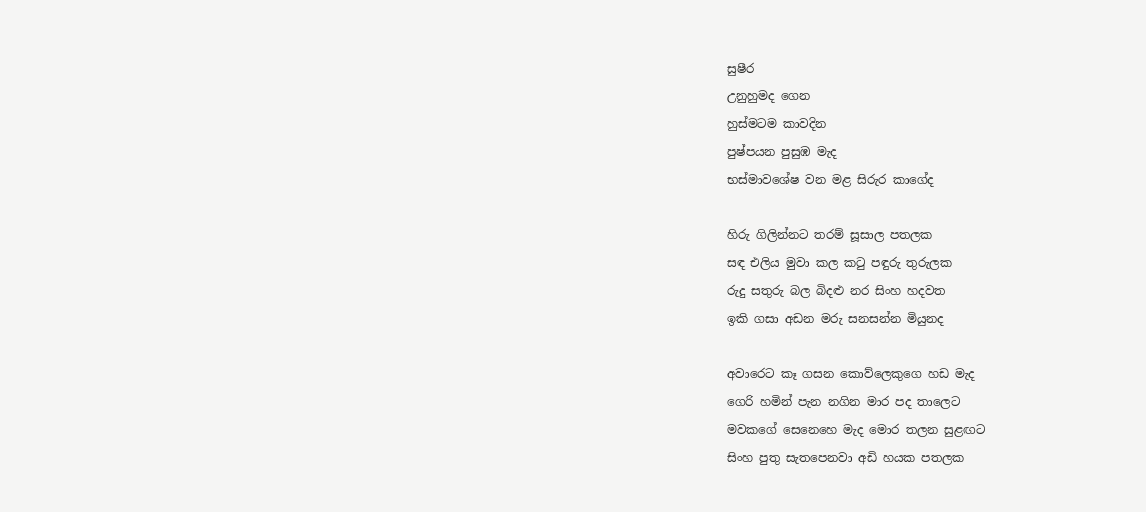සුෂීර
උනුහුමද ගෙන
හුස්මටම කාවදින
පුෂ්පයන පුසුඹ මැද
භස්මාවශේෂ වන මළ සිරුර කාගේද

හිරු ගිලින්නට තරම් සූසාල පතලක
සඳ එලිය මුවා කල කටු පඳුරු තුරුලක
රුදු සතුරු බල බිදළු නර සිංහ හදවත
ඉකි ගසා අඩන මරු සනසන්න මියුනද

අවාරෙට කෑ ගසන කොව්ලෙකුගෙ හඩ මැද
ගෙරි හමින් පැන නගින මාර පද තාලෙට
මවකගේ සෙනෙහෙ මැද මොර තලන සුළඟට
සිංහ පුතු සැතපෙනවා අඩි හයක පතලක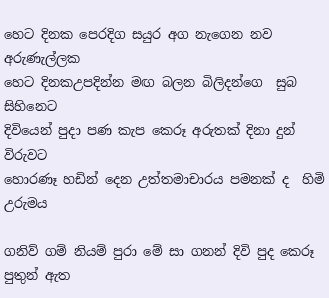හෙට දිනක පෙරදිග සයුර අග නැගෙන නව අරුණැල්ලක
හෙට දිනකඋපදින්න මඟ බලන බිලිදන්ගෙ  සුබ සිහිනෙට
දිවියෙන් පුදා පණ කැප කෙරූ අරුතක් දිනා දුන්  විරුවට
හොරණෑ හඩින් දෙන උත්තමාචාරය පමනක් ද  හිමි උරුමය

ගනිව් ගම් නියම් පුරා මේ සා ගනන් දිවි පුද කෙරූ
පුතුන් ඇත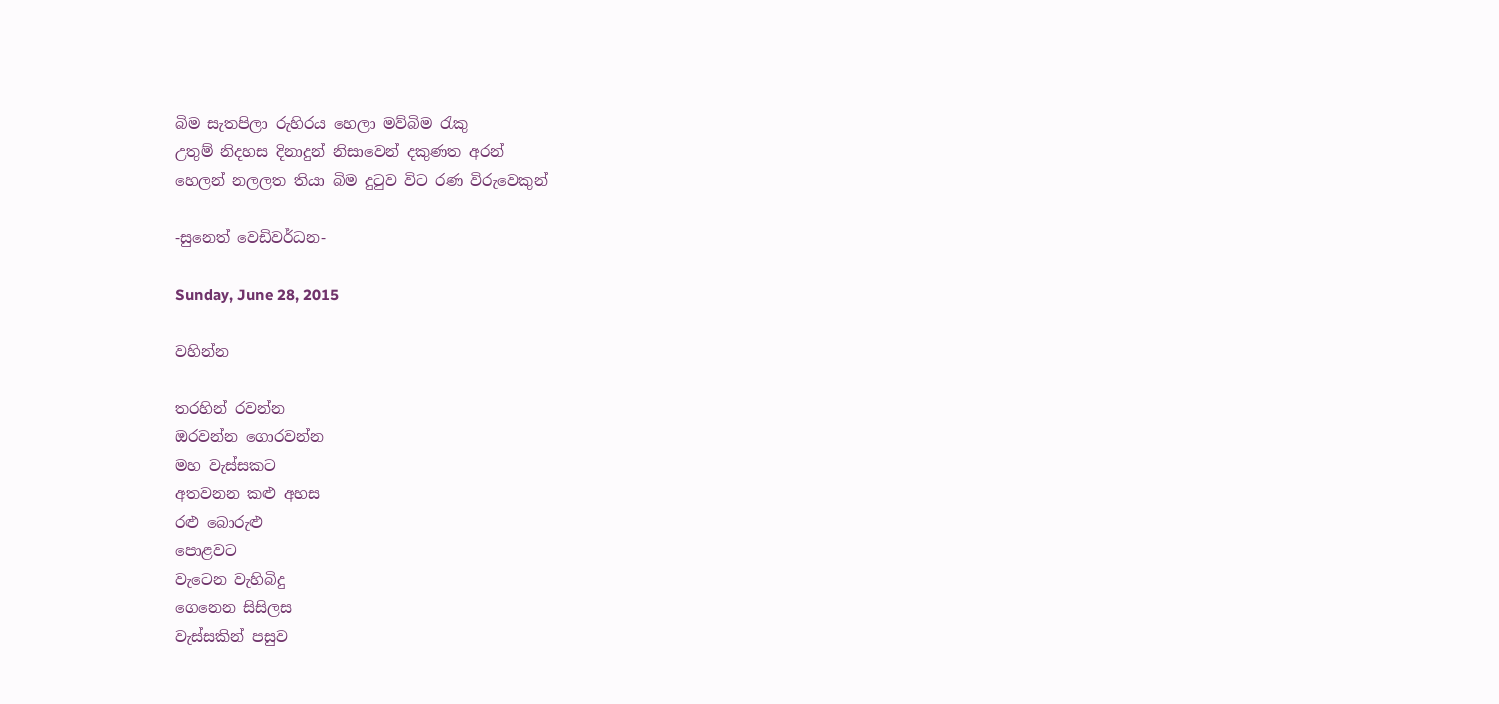බිම සැතපිලා රුහිරය හෙලා මව්බිම රැකු
උතුම් නිදහස දිනාදුන් නිසාවෙන් දකුණත අරන්
හෙලන් නලලත තියා බිම දුටුව විට රණ විරුවෙකුන්

-සුනෙත් වෙඩිවර්ධන-

Sunday, June 28, 2015

වහින්න

තරහින් රවන්න
ඔරවන්න ගොරවන්න
මහ වැස්සකට
අතවනන කළු අහස
රළු බොරුළු
පොළවට
වැටෙන වැහිබිදු
ගෙනෙන සිසිලස
වැස්සකින් පසුව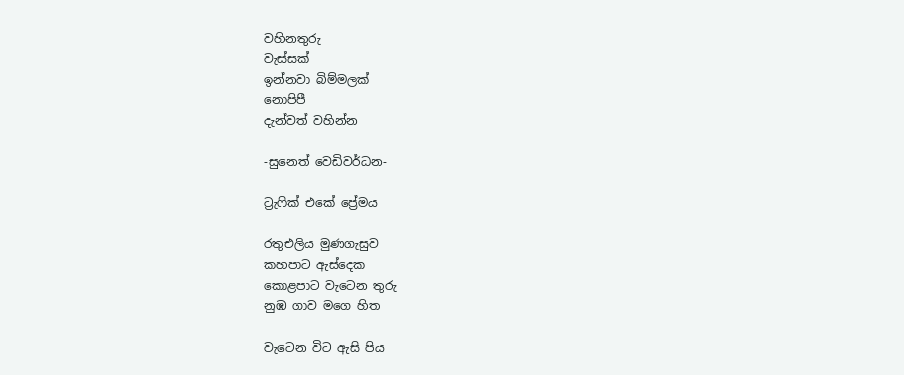වහිනතුරු
වැස්සක්
ඉන්නවා බිම්මලක්
නොපිපී
දැන්වත් වහින්න

-සුනෙත් වෙඩිවර්ධන-

ට්‍රැෆික් එකේ ප්‍රේමය

රතුඑලිය මුණගැසුව
කහපාට ඇස්දෙක
කොළපාට වැටෙන තුරු
නුඹ ගාව මගෙ හිත

වැටෙන විට ඇසි පිය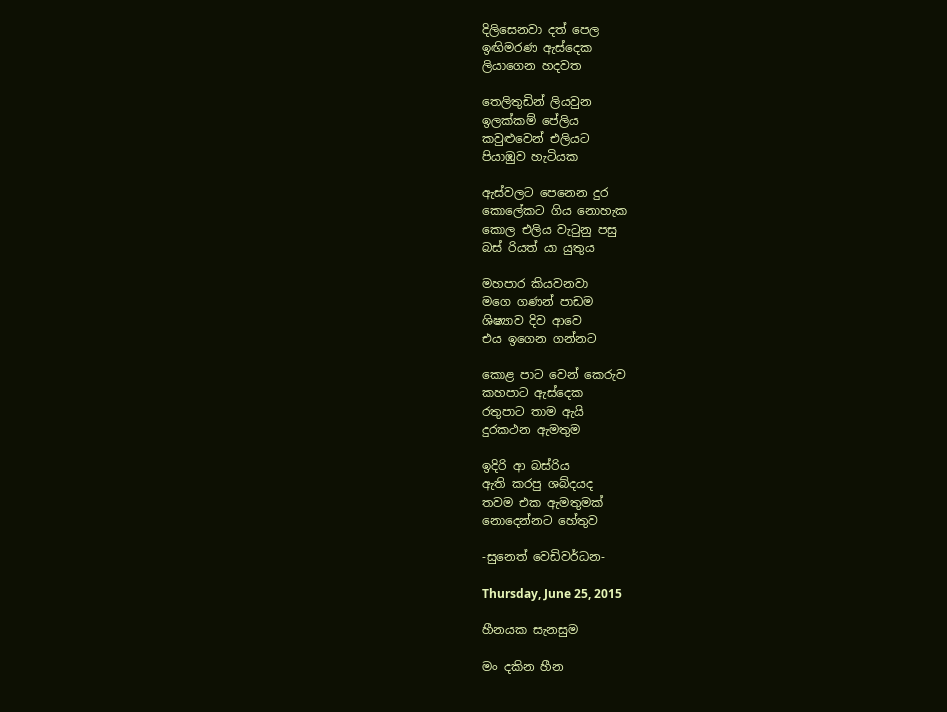දිලිසෙනවා දත් පෙල
ඉඟිමරණ ඇස්දෙක
ලියාගෙන හදවත

තෙලිතුඩින් ලියවුන
ඉලක්කම් පේලිය
කවුළුවෙන් එලියට
පියාඹුව හැටියක

ඇස්වලට පෙනෙන දුර
කොලේකට ගිය නොහැක
කොල එලිය වැටුනු පසු
බස් රියත් යා යුතුය

මහපාර කියවනවා
මගෙ ගණන් පාඩම
ශිෂ්‍යාව දිව ආව‍ෙ
එය ඉගෙන ගන්නට

කොළ පාට වෙන් කෙරුව
කහපාට ඇස්දෙක
රතුපාට තාම ඇයි
දුරකථන ඇමතුම

ඉදිරි ආ බස්රිය
ඇති කරපු ශබ්දයද
තවම එක ඇමතුමක්
නොදෙන්නට හේතුව

-සුනෙත් වෙඩිවර්ධන-

Thursday, June 25, 2015

හීනයක සැනසුම

මං දකින හීන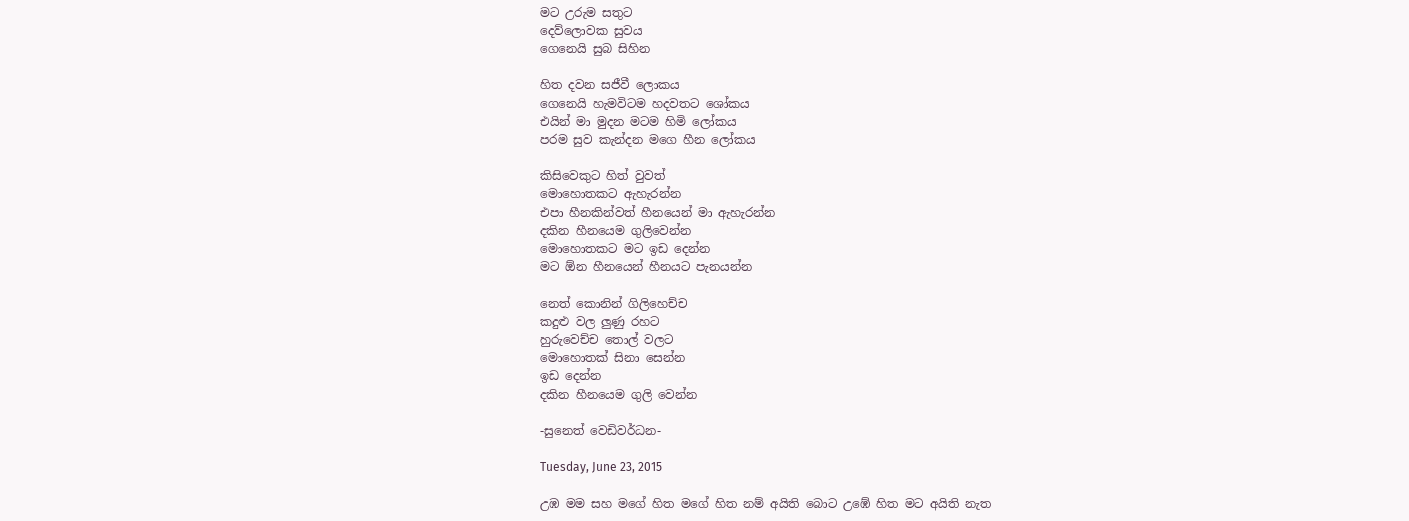මට උරුම සතුට
දෙව්ලොවක සුවය
ගෙනෙයි සුබ සිහින

හිත දවන සජීවී ලොකය
ගෙනෙයි හැමවිටම හදවතට ශෝකය
එයින් මා මුදන මටම හිමි ‍ලෝකය
පරම සුව කැන්දන මගෙ හීන ලෝකය

කිසිවෙකුට හිත් වුවත්
මොහොතකට ඇහැරන්න
එපා හීනකින්වත් හීනයෙන් මා ඇහැරන්න
දකින හීනයෙම ගුලිවෙන්න
මොහොතකට මට ඉඩ දෙන්න
මට ඕන හීනයෙන් හීනයට පැනයන්න

නෙත් කොනින් ගිලිහෙච්ච
කදුළු වල ලුණු රහට
හුරුවෙච්ච තොල් වලට
මොහොතක් සිනා සෙන්න
ඉඩ දෙන්න
දකින හීනයෙම ගුලි වෙන්න

-සුනෙත් වෙඩිවර්ධන-

Tuesday, June 23, 2015

උඹ මම සහ මගේ හිත මගේ හිත නම් අයිති බොට උඹේ හිත මට අයිති නැත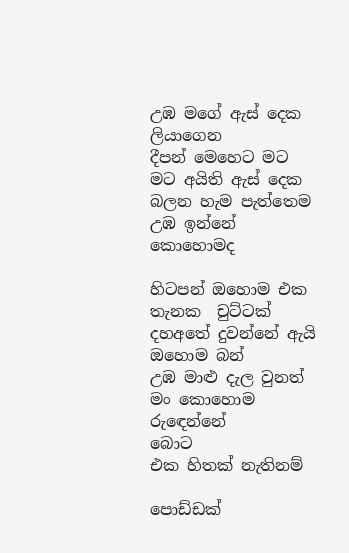උඹ මගේ ඇස් දෙක ලියාගෙන
දීපන් මෙහෙට මට
මට අයිති ඇස් දෙක
බලන හැම පැත්තෙම
උඹ ඉන්නේ කොහොමද

හිටපන් ඔහොම එක තැනක  චුට්ටක්
දහඅතේ දුවන්නේ ඇයි ඔහොම බන්
උඹ මාළු දැල වුනත්
මං කොහොම රුඳෙන්නේ
බොට
එක හිතක් නැතිනම්

පොඩ්ඩක්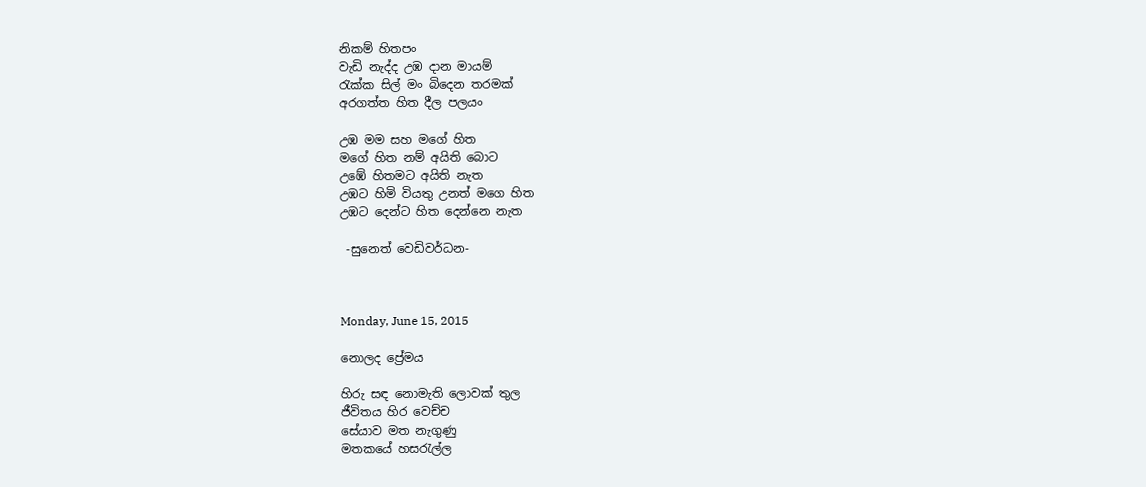නිකම් හිතපං
වැඩි නැද්ද උඹ දාන මායම්
රැක්ක සිල් මං බිදෙන තරමක්
අරගත්ත හිත දීල පලයං

උඹ මම සහ මගේ හිත
මගේ හිත නම් අයිති බොට
උඹේ හිතමට අයිති නැත
උඹට හිමි වියතු උනත් මගෙ හිත
උඹට දෙන්ට හිත දෙන්නෙ නැත

 -සුනෙත් වෙඩිවර්ධන-



Monday, June 15, 2015

නොලද ප්‍රේමය

හිරු සඳ නොමැති ලොවක් තුල
ජීවිතය හිර වෙච්ච
සේයාව මත නැගුණු
මතකයේ හසරැල්ල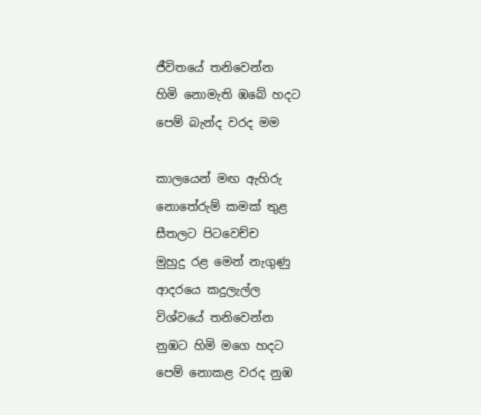ජීවිතයේ තනිවෙන්න
හිමි නොමැති ඹබේ හදට
පෙම් බැන්ද වරද මම

කාලයෙන් මඟ ඇහිරු
නොතේරුම් කමක් තුළ
සීතලට පිටවෙච්ච
මුහුදු රළ මෙන් නැගුණු
ආදරයෙ කදුලැල්ල
විශ්වයේ තනිවෙන්න
නුඹට හිමි මගෙ හදට
පෙම් නොකළ වරද නුඹ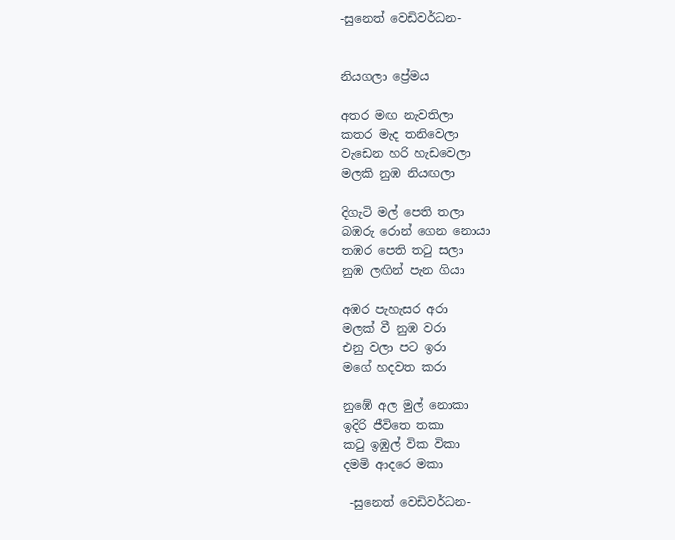-සුනෙත් වෙඩිවර්ධන-


නියගලා ප්‍රේමය

අතර මඟ නැවතිලා
කතර මැද තනිවෙලා
වැඩෙන හරි හැඩවෙලා
මලකි නුඹ නියඟලා

දිගැටි මල් පෙති තලා
බඹරු රොන් ගෙන නොයා
තඹර පෙති තටු සලා
නුඹ ලඟින් පැන ගියා

අඹර පැහැසර අරා
මලක් වී නුඹ වරා
එනු වලා පට ඉරා
මගේ හදවත කරා

නුඹේ අල මුල් නොකා
ඉදිරි ජීවිතෙ තකා
කටු ඉඹුල් වික විකා
දමමි ආදරෙ මකා

 -සුනෙත් වෙඩිවර්ධන-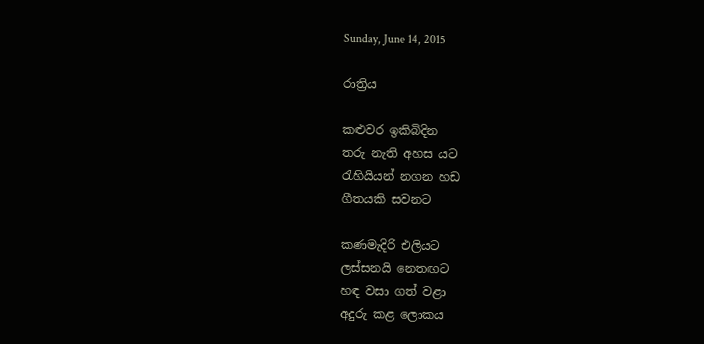Sunday, June 14, 2015

රාත්‍රිය

කළුවර ඉකිබිදින
තරු නැති අහස යට
රැහියියන් නගන හඩ
ගීතයකි සවනට

කණමැදිරි එලියට
ලස්සනයි නෙතඟට
හඳ වසා ගත් වළා
අදුරු කළ ලොකය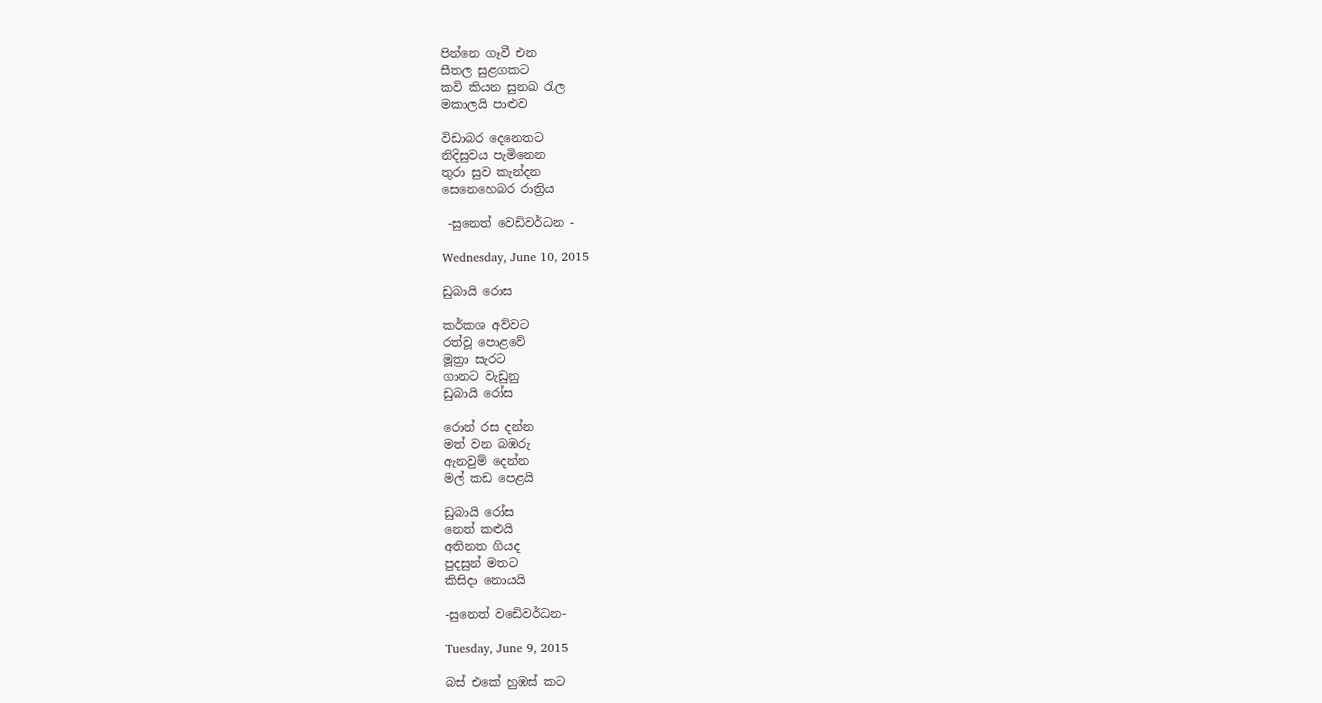පින්නෙ ගෑවී එන
සීතල සුළගකට
කවි කියන සුනඛ රැල
මකාලයි පාළුව

විඩාබර දෙනෙතට
නිදිසුවය පැමිනෙන
තුරා සුව කැන්දන
සෙනෙහෙබර රාත්‍රිය

 -සුනෙත් වෙඩිවර්ධන -

Wednesday, June 10, 2015

ඩුබායි රොස

කර්කශ අව්වට
රත්වූ පොළවේ
මූත්‍රා සැරට
ගානට වැඩුනු
ඩුබායි රෝස

රොන් රස දන්න
මත් වන බඹරු
ඇනවුම් දෙන්න
මල් කඩ පෙළයි

ඩුබායි රෝස
නෙත් කළුයි
අතිනත ගියද
පුදසුන් මතට
කිසිදා නොයයි

-සුනෙත් වඩෙිවර්ධන-

Tuesday, June 9, 2015

බස් එකේ හුඹස් කට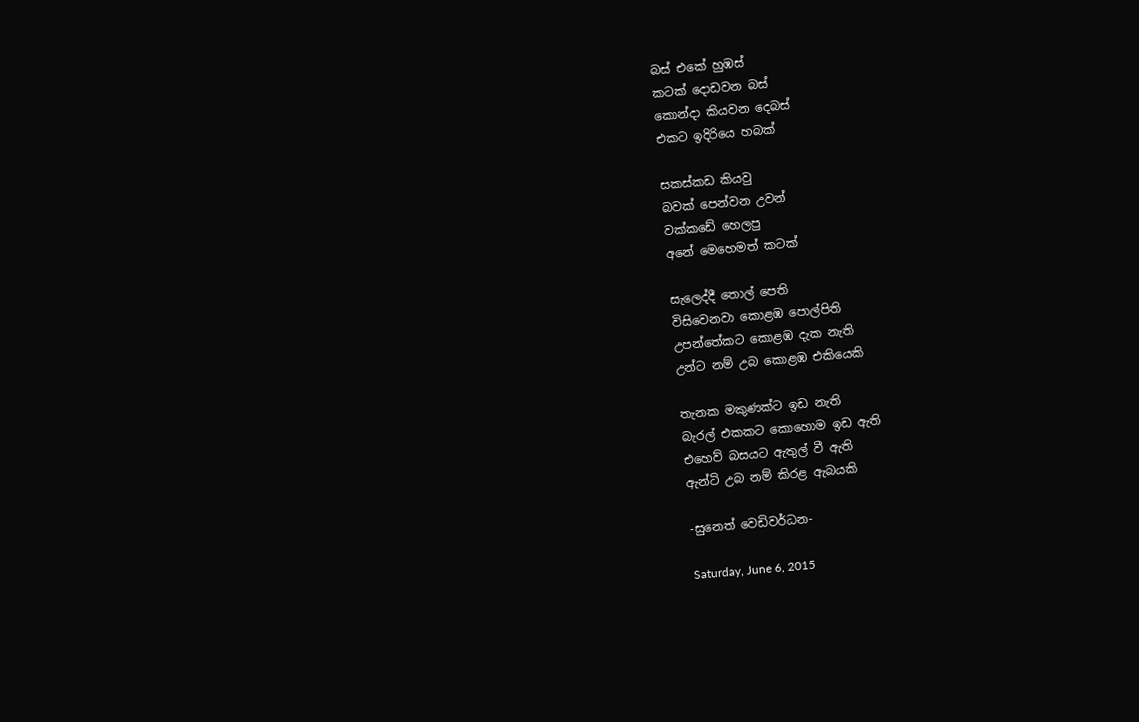බස් එකේ හුඹස්
කටක් දොඩවන බස්
කොන්දා කියවන දෙබස්
එකට ඉදිරියෙ හබක්

සකස්කඩ කියවු
බවක් පෙන්වන උවන්
වක්කඩේ හෙලපු
අනේ මෙහෙමත් කටක්

සැලෙද්දී තොල් පෙති
විසිවෙනවා කොළඹ පොල්පිති
උපන්තේකට කොළඹ දැක නැති
උන්ට නම් උබ කොළඹ එකියෙකි

තැනක මකුණක්ට ඉඩ නැති
බැරල් එකකට කොහොම ඉඩ ඇති
එහෙව් බසයට ඇතුල් වී ඇති
ඇන්ටි උබ නම් කිරළ ඇබයකි

-සුනෙත් වෙඩිවර්ධන-

Saturday, June 6, 2015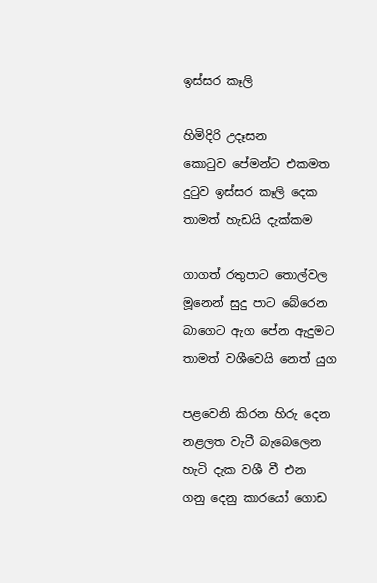ඉස්සර කෑලි

හිමිදිරි උදෑසන
කොටුව පේමන්ට එකමත
දුටුව ඉස්සර කෑලි දෙක
තාමත් හැඩයි දැක්කම

ගාගත් රතුපාට තොල්වල
මූනෙන් සුදු පාට බේරෙන
බාගෙට ඇග පේන ඇදුමට
තාමත් වශීවෙයි නෙත් යුග

පළවෙනි කිරන හිරු දෙන
නළලත වැටී බැබෙලෙන
හැටි දැක වශී වී එන
ගනු දෙනු කාරයෝ ගොඩ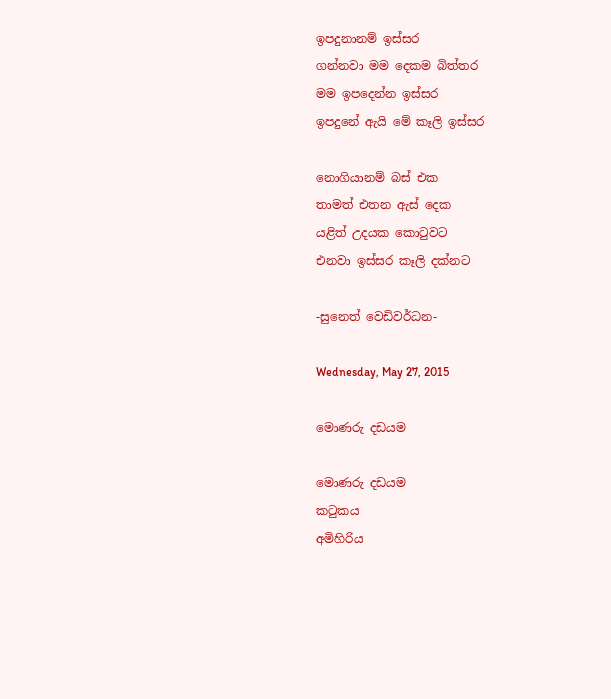ඉපදුනානම් ඉස්සර
ගන්නවා මම දෙකම බිත්තර
මම ඉපදෙන්න ඉස්සර
ඉපදුනේ ඇයි මේ කෑලි ඉස්සර

නොගියානම් බස් එක
තාමත් එතන ඇස් දෙක
යළිත් උදයක කොටුවට
එනවා ඉස්සර කෑලි දක්නට

-සුනෙත් වෙඩිවර්ධන-

Wednesday, May 27, 2015

මොණරු දඩයම

මොණරු දඩයම
කටුකය
අමිහිරිය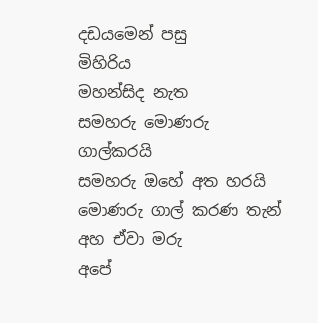දඩයමෙන් පසු
මිහිරිය
මහන්සිද නැත
සමහරු මොණරු ගාල්කරයි
සමහරු ඔහේ අත හරයි
මොණරු ගාල් කරණ තැන්
අහ ඒවා මරු
අපේ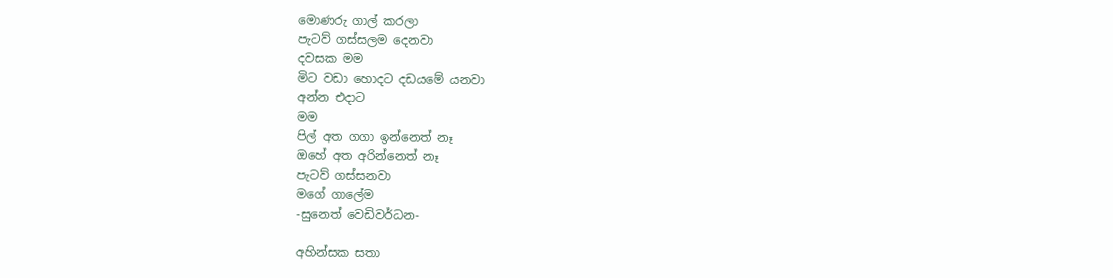මොණරු ගාල් කරලා
පැටව් ගස්සලම දෙනවා
දවසක මම
මිට වඩා හොදට දඩයමේ යනවා
අන්න එදාට
මම
පිල් අත ගගා ඉන්නෙත් නෑ
ඔහේ අත අරින්නෙත් නෑ
පැටව් ගස්සනවා
මගේ ගාලේම
-සුනෙත් වෙඩිවර්ධන-

අහින්සක සතා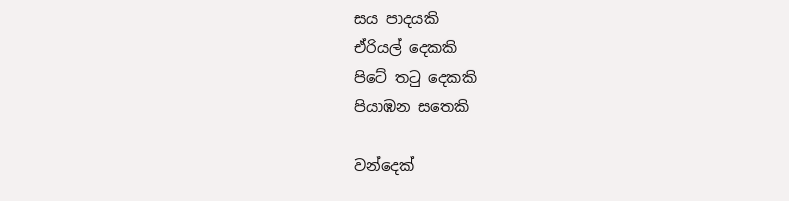සය පාදයකි
ඒරියල් දෙකකි
පිටේ තටු දෙකකි
පියාඹන සතෙකි

වන්දෙක්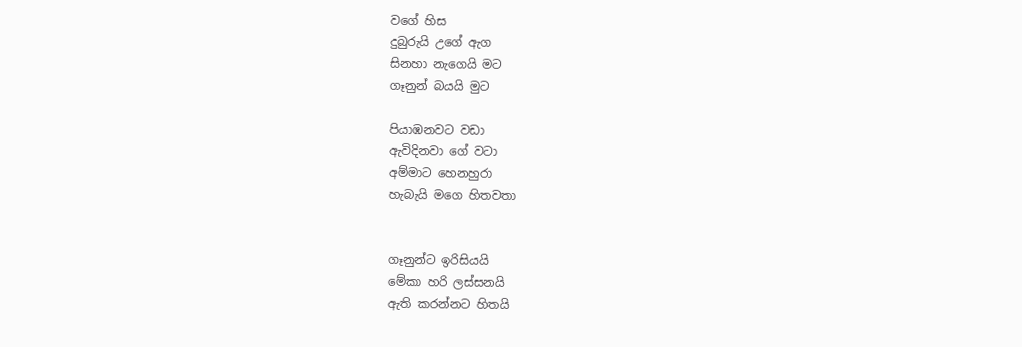වගේ හිස
දුබුරුයි උගේ ඇග
සිනහා නැගෙයි මට
ගෑනුන් බයයි මුට

පියාඹනවට වඩා
ඇවිදිනවා ගේ වටා
අම්මාට හෙනහුරා
හැබැයි මගෙ හිතවතා


ගෑනුන්ට ඉරිසියයි
මේකා හරි ලස්සනයි
ඇති කරන්නට හිතයි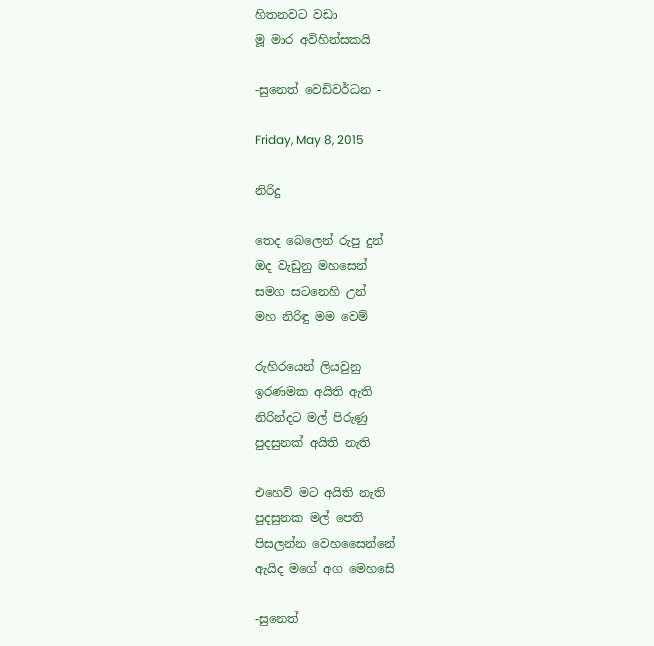හිතනවට වඩා
මූ මාර අවිහින්සකයි

-සුනෙත් වෙඩිවර්ධන -

Friday, May 8, 2015

නිරිදු

තෙද බෙලෙන් රුපු දුන්
ඔද වැඩුනු මහසෙන්
සමග සටනෙහි උන්
මහ නිරිඳු මම වෙම්

රුහිරයෙන් ලියවුනු
ඉරණමක අයිති ඇති
නිරින්දට මල් පිරුණු
පුදසුනක් අයිති නැති

එහෙව් මට අයිති නැති
පුදසුනක මල් පෙති
පිසලන්න වෙහසෛන්නේ
ඇයිද මගේ අග මෙහසෙි

-සුනෙත්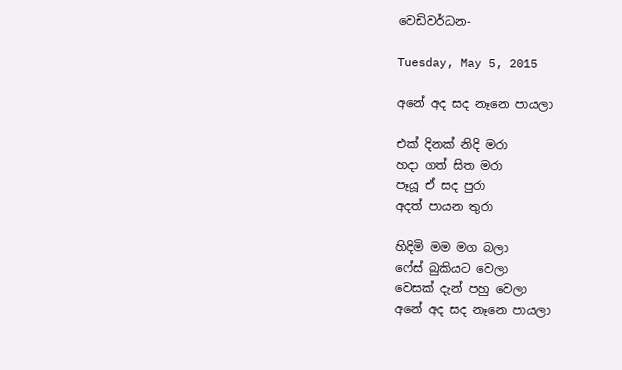වෙඩිවර්ධන-

Tuesday, May 5, 2015

අනේ අද සද නෑනෙ පායලා

එක් දිනක් නිදි මරා
හදා ගත් සිත මරා
පෑයූ ඒ සද පුරා
අදත් පායන තුරා

හිදිමි මම මග බලා
ෆේස් බුකියට වෙලා
වෙසක් දැන් පහු වෙලා
අනේ අද සද නෑනෙ පායලා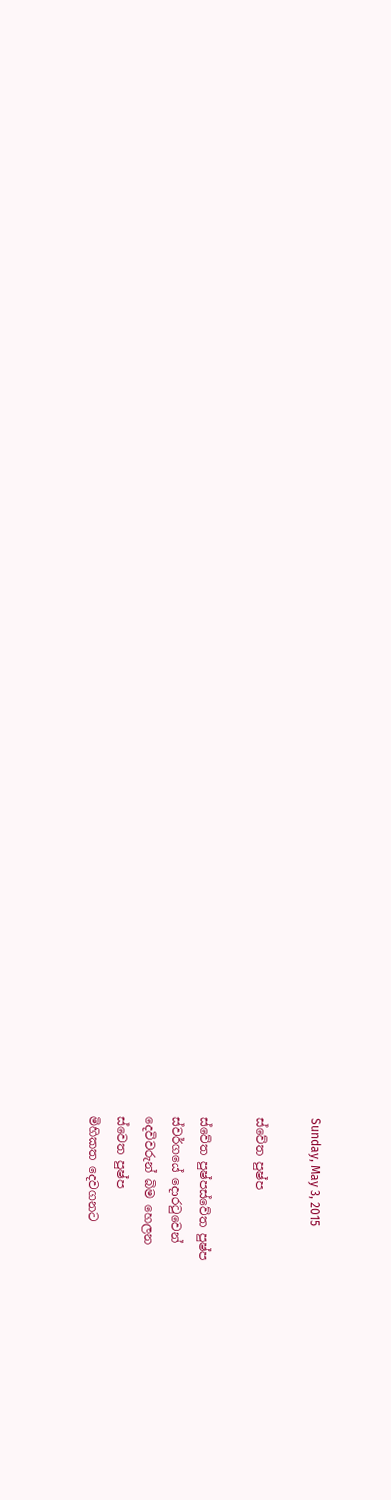Sunday, May 3, 2015

ස්වේත පුෂ්ප

ස්වේත පුෂ්පස්වේත පුෂ්ප
ස්වර්ගයේ දොරටුවෙන්
දෙවිවරුන් බිම හෙලන
ස්වෙත පුෂ්ප
මිහිකත දෙවගනට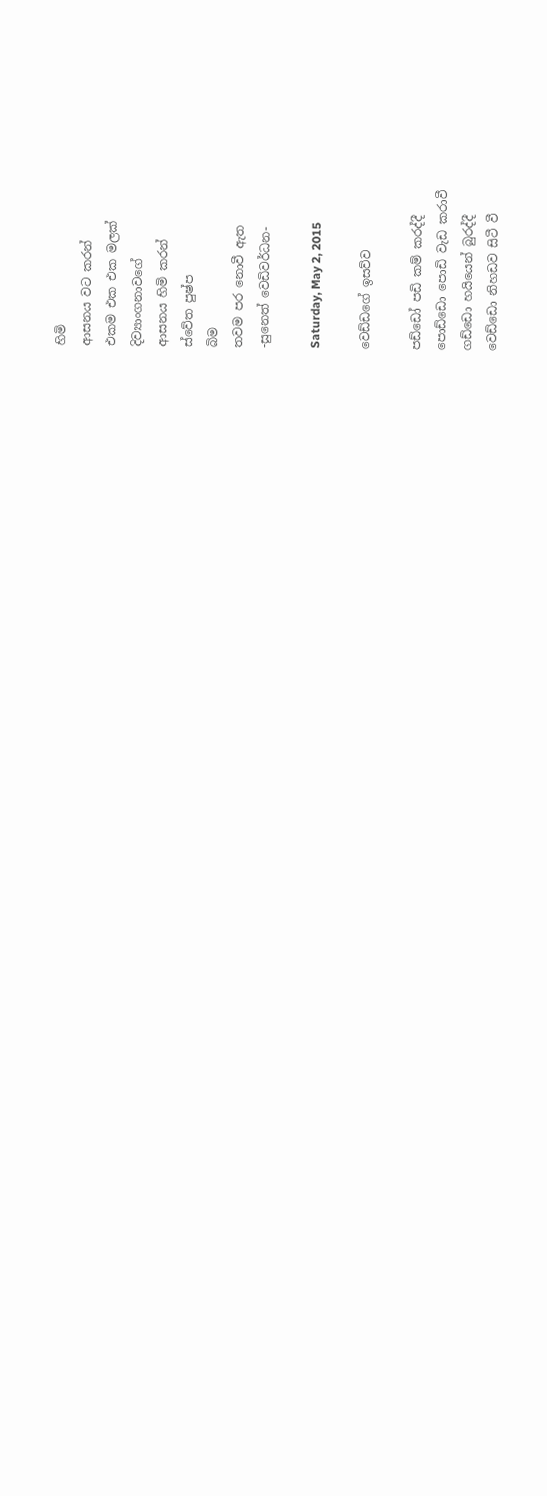හිමි
ආසනය වට කරන්
එකම එක එක මලක්
දිව්‍යාංගනාවගේ
ආසනය හිමි කරන්
ස්වේත පුෂ්ප
බිම
තවම පර නොවී ඇත
-සුනෙත් වෙඩිවර්ධන-

Saturday, May 2, 2015

වෙඩ්ඩගේ ඉසව්ව

පඩ්ඩෝ පඩි කම් කරද්දී
පොඩ්ඩො පොඩි වැඩ කරාවී
ගඩ්ඩො හයියෙන් බුරද්දී
වෙඩ්ඩො නිහඩව සිටී වී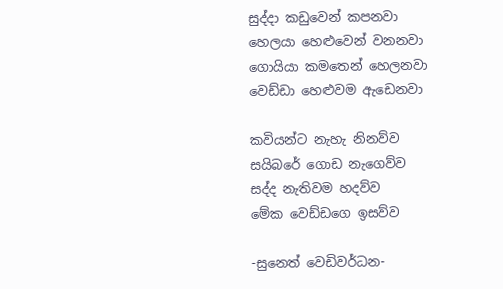සුද්දා කඩුවෙන් කපනවා
හෙලයා හෙළුවෙන් වනනවා
ගොයියා කමතෙන් හෙලනවා
වෙඩ්ඩා හෙළුවම ඇඩෙනවා

කවියන්ට නැහැ නිනව්ව
සයිබරේ ගොඩ නැගෙව්ව
සද්ද නැතිවම හදව්ව
මේක වෙඩ්ඩගෙ ඉසව්ව

-සුනෙත් වෙඩිවර්ධන-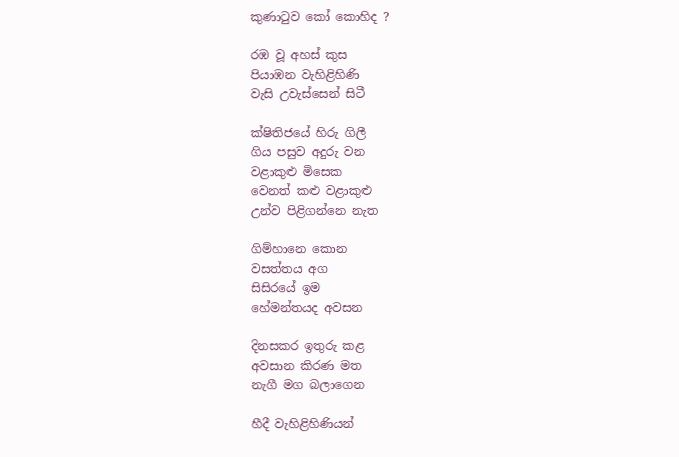කුණාටුව කෝ කොහිද ?

රඹ වූ අහස් කුස
පියාඹන වැහිළිහිණි
වැසි උවැස්සෙන් සිටී

ක්ෂිතිජයේ හිරු ගිලී
ගිය පසුව අදුරු වන
වළාකුළු මිසෙක
වෙනත් කළු වළාකුළු
උන්ව පිළිගන්නෙ නැත

ගිම්හානෙ කොන
වසත්තය අග
සිසිරයේ ඉම
හේමන්තයද අවසන

දිනසකර ඉතුරු කළ
අවසාන කිරණ මත
නැගී මග බලාගෙන

හීදී වැහිළිහිණියන්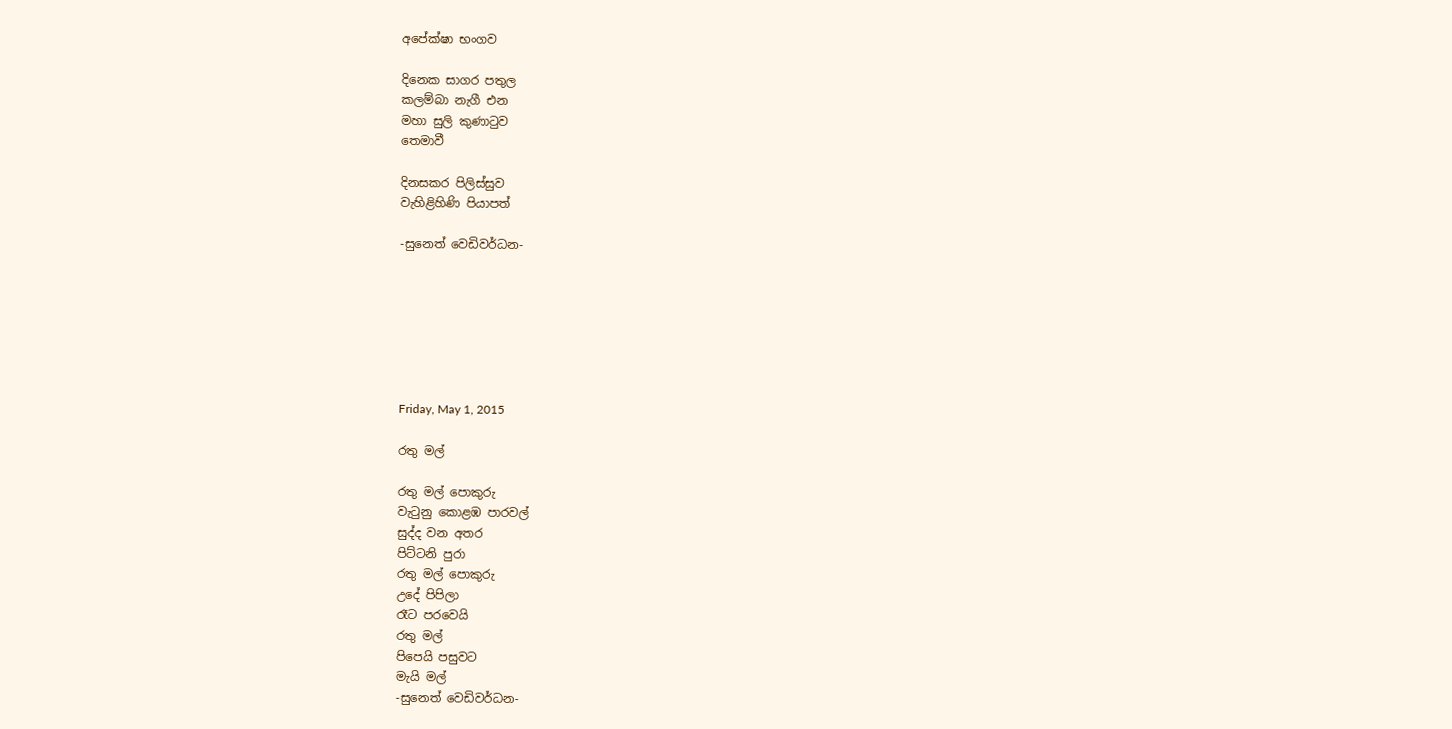අපේක්ෂා භංගව

දිනෙක සාගර පතුල
කලම්බා නැගී එන
මහා සුලි කුණාටුව
තෙමාවී

දිනසකර පිලිස්සුව
වැහිළිහිණි පියාපත්

-සුනෙත් වෙඩිවර්ධන-







Friday, May 1, 2015

රතු මල්

රතු මල් පොකුරු
වැටුනු කොළඹ පාරවල්
සුද්ද වන අතර
පිට්ටනි පුරා
රතු මල් පොකුරු
උදේ පිපිලා
රෑට පරවෙයි
රතු මල් ‍
පිපෙයි පසුවට
මැයි මල්
-සුනෙත් වෙඩිවර්ධන-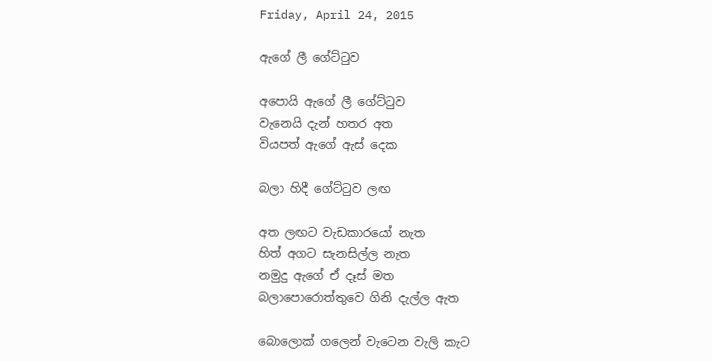Friday, April 24, 2015

ඇගේ ලී ගේට්ටුව

අපොයි ඇගේ ලී ගේට්ටුව
වැනෙයි දැන් හතර අත
වියපත් ඇගේ ඇස් දෙක

බලා හිදී ගේට්ටුව ලඟ

අත ලඟට වැඩකාරයෝ නැත
හිත් අගට සැනසිල්ල නැත
නමුදු ඇගේ ඒ දෑස් මත
බලාපොරොත්තුවෙ ගිනි දැල්ල ඇත

බොලොක් ගලෙන් වැටෙන වැලි කැට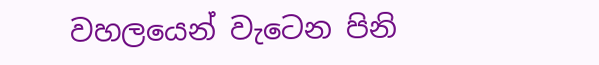වහලයෙන් වැටෙන පිනි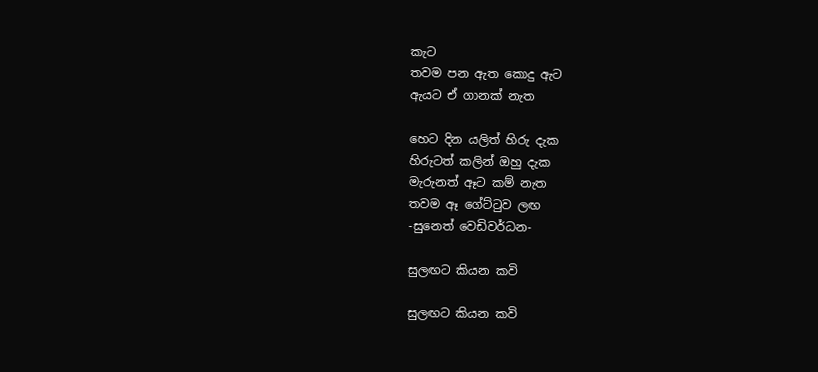කැට
තවම පන ඇත කොදු ඇට
ඇයට ඒ ගානක් නැත

හෙට දින යලිත් හිරු දැක
හිරුටත් කලින් ඔහු දැක
මැරුනත් ඈට කම් නැත
තවම ඈ ගේට්ටුව ලඟ
-සුනෙත් වෙඩිවර්ධන-

සුලඟට කියන කවි

සුලඟට කියන කවි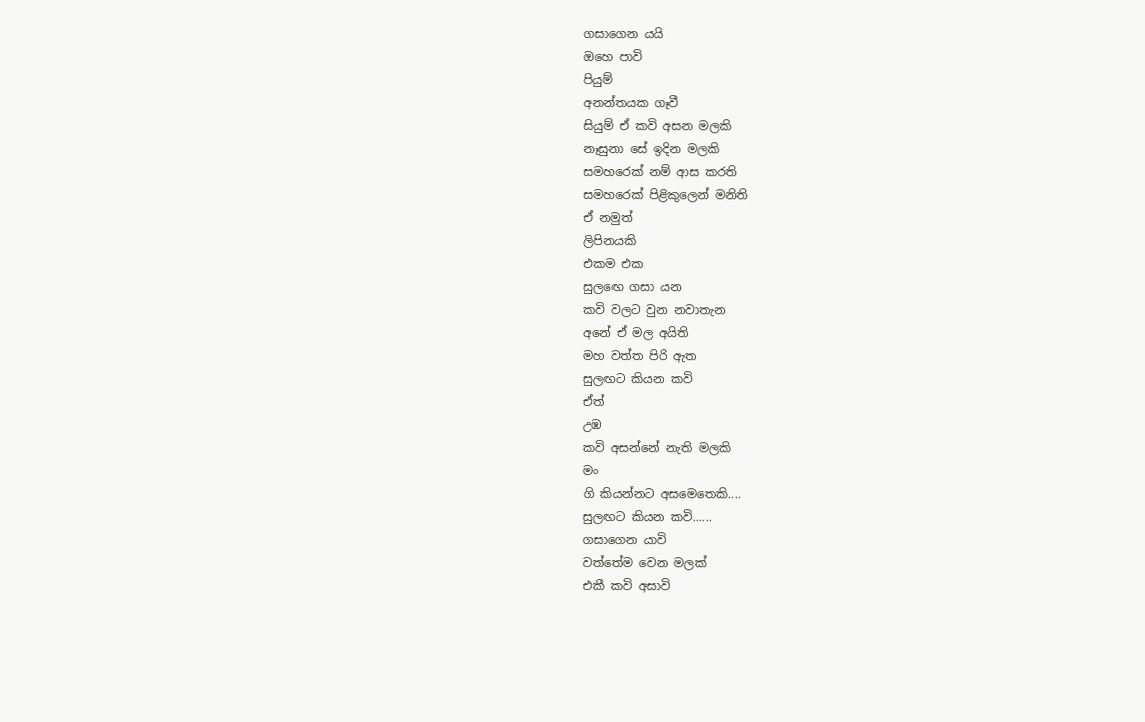ගසාගෙන යයි
ඔහෙ පාවි
පියුම්
අනන්තයක ගෑවී
සියුම් ඒ කවි අසන මලකි
නෑසුනා සේ ඉදින මලකි
සමහරෙක් නම් ආස කරති
සමහරෙක් පිළිකුලෙන් මනිති
ඒ නමුත්
ලිපිනයකි
එකම එක
සුලඟෙ ගසා යන
කවි වලට වුන නවාතැන
අනේ ඒ මල අයිති
මහ වත්ත පිරි ඇත
සුලඟට කියන කවි
ඒත්
උඹ
කවි අසන්නේ නැති මලකි
මං
ගි කියන්නට අසමෙතෙකි....
සුලඟට කියන කවි......
ගසාගෙන යාවි
වත්තේම වෙන මලක්
එකී කවි අසාවි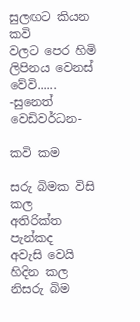සුලඟට කියන කවි
වලට පෙර හිමි
ලිපිනය වෙනස් වේවි......
-සුනෙත් වෙඩිවර්ධන-

කවි කම

සරු බිමක විසි කල
අතිරික්ත පැන්කද
අවැසි වෙයි හිදින කල
නිසරු බිම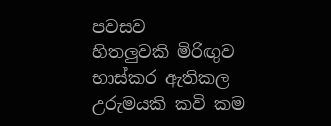පවසව
හිතලුවකි මිරිඟුව
භාස්කර ඇතිකල
උරුමයකි කවි කම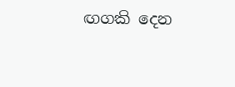ඟගකි දෙන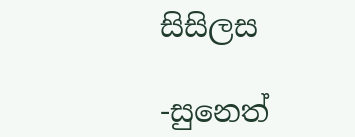සිසිලස

-සුනෙත්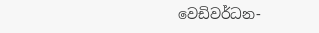වෙඩිවර්ධන-